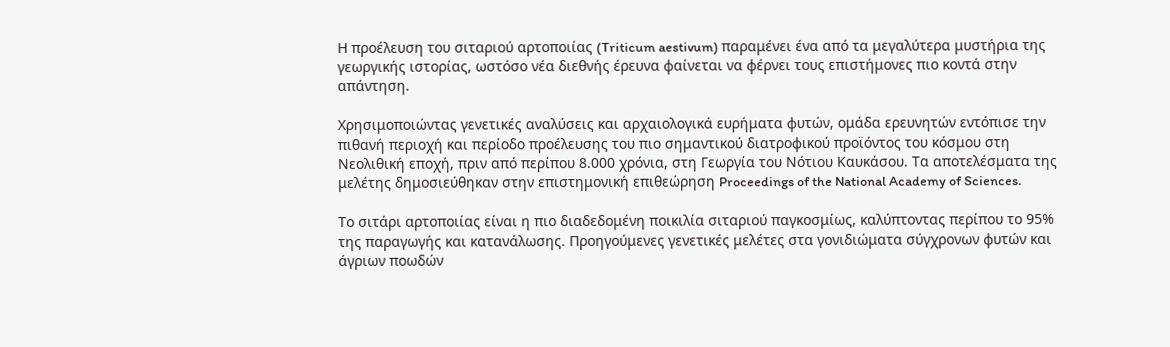Η προέλευση του σιταριού αρτοποιίας (Triticum aestivum) παραμένει ένα από τα μεγαλύτερα μυστήρια της γεωργικής ιστορίας, ωστόσο νέα διεθνής έρευνα φαίνεται να φέρνει τους επιστήμονες πιο κοντά στην απάντηση.

Χρησιμοποιώντας γενετικές αναλύσεις και αρχαιολογικά ευρήματα φυτών, ομάδα ερευνητών εντόπισε την πιθανή περιοχή και περίοδο προέλευσης του πιο σημαντικού διατροφικού προϊόντος του κόσμου στη Νεολιθική εποχή, πριν από περίπου 8.000 χρόνια, στη Γεωργία του Νότιου Καυκάσου. Τα αποτελέσματα της μελέτης δημοσιεύθηκαν στην επιστημονική επιθεώρηση Proceedings of the National Academy of Sciences.

Το σιτάρι αρτοποιίας είναι η πιο διαδεδομένη ποικιλία σιταριού παγκοσμίως, καλύπτοντας περίπου το 95% της παραγωγής και κατανάλωσης. Προηγούμενες γενετικές μελέτες στα γονιδιώματα σύγχρονων φυτών και άγριων ποωδών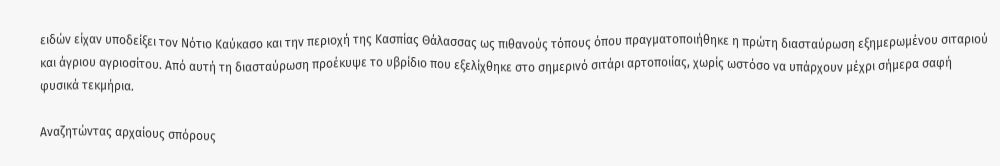ειδών είχαν υποδείξει τον Νότιο Καύκασο και την περιοχή της Κασπίας Θάλασσας ως πιθανούς τόπους όπου πραγματοποιήθηκε η πρώτη διασταύρωση εξημερωμένου σιταριού και άγριου αγριοσίτου. Από αυτή τη διασταύρωση προέκυψε το υβρίδιο που εξελίχθηκε στο σημερινό σιτάρι αρτοποιίας, χωρίς ωστόσο να υπάρχουν μέχρι σήμερα σαφή φυσικά τεκμήρια.

Αναζητώντας αρχαίους σπόρους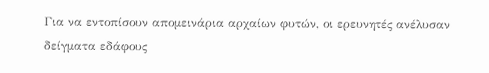Για να εντοπίσουν απομεινάρια αρχαίων φυτών, οι ερευνητές ανέλυσαν δείγματα εδάφους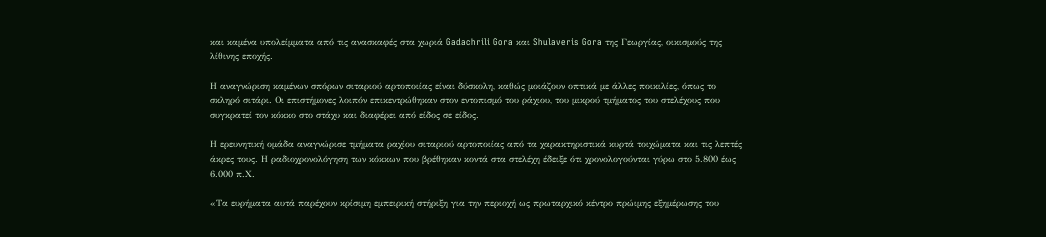και καμένα υπολείμματα από τις ανασκαφές στα χωριά Gadachrili Gora και Shulaveris Gora της Γεωργίας, οικισμούς της λίθινης εποχής.

Η αναγνώριση καμένων σπόρων σιταριού αρτοποιίας είναι δύσκολη, καθώς μοιάζουν οπτικά με άλλες ποικιλίες, όπως το σκληρό σιτάρι. Οι επιστήμονες λοιπόν επικεντρώθηκαν στον εντοπισμό του ράχιου, του μικρού τμήματος του στελέχους που συγκρατεί τον κόκκο στο στάχυ και διαφέρει από είδος σε είδος.

Η ερευνητική ομάδα αναγνώρισε τμήματα ραχίου σιταριού αρτοποιίας από τα χαρακτηριστικά κυρτά τοιχώματα και τις λεπτές άκρες τους. Η ραδιοχρονολόγηση των κόκκων που βρέθηκαν κοντά στα στελέχη έδειξε ότι χρονολογούνται γύρω στο 5.800 έως 6.000 π.Χ.

«Τα ευρήματα αυτά παρέχουν κρίσιμη εμπειρική στήριξη για την περιοχή ως πρωταρχικό κέντρο πρώιμης εξημέρωσης του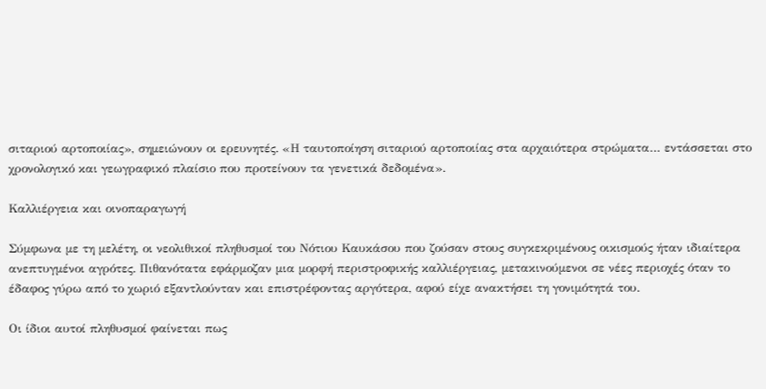σιταριού αρτοποιίας», σημειώνουν οι ερευνητές. «Η ταυτοποίηση σιταριού αρτοποιίας στα αρχαιότερα στρώματα… εντάσσεται στο χρονολογικό και γεωγραφικό πλαίσιο που προτείνουν τα γενετικά δεδομένα».

Καλλιέργεια και οινοπαραγωγή

Σύμφωνα με τη μελέτη, οι νεολιθικοί πληθυσμοί του Νότιου Καυκάσου που ζούσαν στους συγκεκριμένους οικισμούς ήταν ιδιαίτερα ανεπτυγμένοι αγρότες. Πιθανότατα εφάρμοζαν μια μορφή περιστροφικής καλλιέργειας, μετακινούμενοι σε νέες περιοχές όταν το έδαφος γύρω από το χωριό εξαντλούνταν και επιστρέφοντας αργότερα, αφού είχε ανακτήσει τη γονιμότητά του.

Οι ίδιοι αυτοί πληθυσμοί φαίνεται πως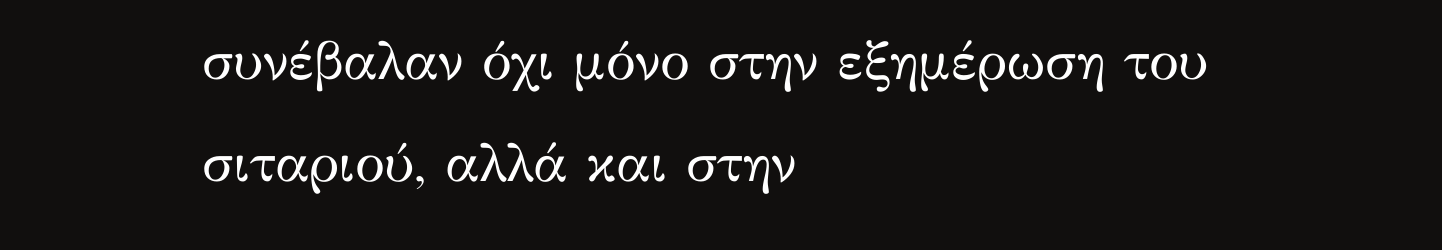συνέβαλαν όχι μόνο στην εξημέρωση του σιταριού, αλλά και στην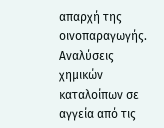απαρχή της οινοπαραγωγής. Αναλύσεις χημικών καταλοίπων σε αγγεία από τις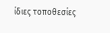ίδιες τοποθεσίες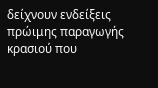δείχνουν ενδείξεις πρώιμης παραγωγής κρασιού που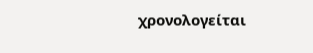χρονολογείται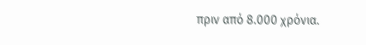πριν από 8.000 χρόνια.